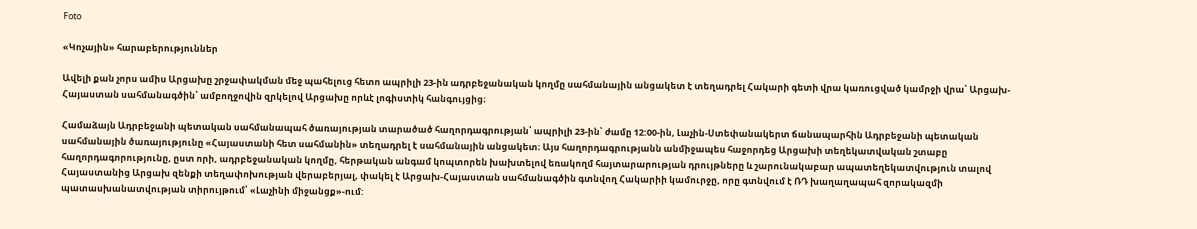Foto

«Կոչային» հարաբերություններ

Ավելի քան չորս ամիս Արցախը շրջափակման մեջ պահելուց հետո ապրիլի 23-ին ադրբեջանական կողմը սահմանային անցակետ է տեղադրել Հակարի գետի վրա կառուցված կամրջի վրա՝ Արցախ-Հայաստան սահմանագծին՝ ամբողջովին զրկելով Արցախը որևէ լոգիստիկ հանգույցից։

Համաձայն Ադրբեջանի պետական սահմանապահ ծառայության տարածած հաղորդագրության՝ ապրիլի 23-ին՝ ժամը 12:00-ին, Լաչին-Ստեփանակերտ ճանապարհին Ադրբեջանի պետական սահմանային ծառայությունը «Հայաստանի հետ սահմանին» տեղադրել է սահմանային անցակետ։ Այս հաղորդագրությանն անմիջապես հաջորդեց Արցախի տեղեկատվական շտաբը հաղորդագորությունը, ըստ որի, ադրբեջանական կողմը, հերթական անգամ կոպտորեն խախտելով եռակողմ հայտարարության դրույթները և շարունակաբար ապատեղեկատվություն տալով Հայաստանից Արցախ զենքի տեղափոխության վերաբերյալ, փակել է Արցախ-Հայաստան սահմանագծին գտնվող Հակարիի կամուրջը, որը գտնվում է ՌԴ խաղաղապահ զորակազմի պատասխանատվության տիրույթում՝ «Լաչինի միջանցք»-ում: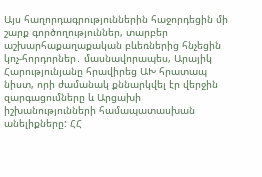Այս հաղորդագրություններին հաջորդեցին մի շարք գործողություններ, տարբեր աշխարհաքաղաքական բևեռներից հնչեցին կոչ-հորդորներ․ մասնավորապես, Արայիկ Հարությունյանը հրավիրեց ԱԽ հրատապ նիստ, որի ժամանակ քննարկվել էր վերջին զարգացումները և Արցախի իշխանությունների համապատասխան անելիքները: ՀՀ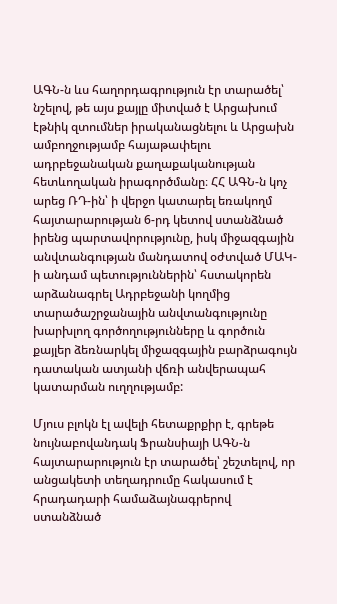ԱԳՆ-ն ևս հաղորդագրություն էր տարածել՝ նշելով, թե այս քայլը միտված է Արցախում էթնիկ զտումներ իրականացնելու և Արցախն ամբողջությամբ հայաթափելու ադրբեջանական քաղաքականության հետևողական իրագործմանը։ ՀՀ ԱԳՆ-ն կոչ արեց ՌԴ-ին՝ ի վերջո կատարել եռակողմ հայտարարության 6-րդ կետով ստանձնած իրենց պարտավորությունը, իսկ միջազգային անվտանգության մանդատով օժտված ՄԱԿ-ի անդամ պետություններին՝ հստակորեն արձանագրել Ադրբեջանի կողմից տարածաշրջանային անվտանգությունը խարխլող գործողությունները և գործուն քայլեր ձեռնարկել միջազգային բարձրագույն դատական ատյանի վճռի անվերապահ կատարման ուղղությամբ:

Մյուս բլոկն էլ ավելի հետաքրքիր է, գրեթե նույնաբովանդակ Ֆրանսիայի ԱԳՆ-ն հայտարարություն էր տարածել՝ շեշտելով, որ անցակետի տեղադրումը հակասում է հրադադարի համաձայնագրերով ստանձնած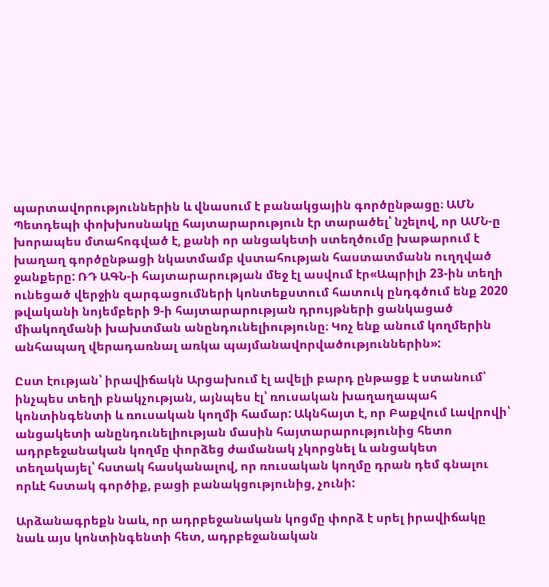պարտավորություններին և վնասում է բանակցային գործընթացը։ ԱՄՆ Պետդեպի փոխխոսնակը հայտարարություն էր տարածել՝ նշելով, որ ԱՄՆ-ը խորապես մտահոգված է, քանի որ անցակետի ստեղծումը խաթարում է խաղաղ գործընթացի նկատմամբ վստահության հաստատմանն ուղղված ջանքերը: ՌԴ ԱԳՆ-ի հայտարարության մեջ էլ ասվում էր«Ապրիլի 23-ին տեղի ունեցած վերջին զարգացումների կոնտեքստում հատուկ ընդգծում ենք 2020 թվականի նոյեմբերի 9-ի հայտարարության դրույթների ցանկացած միակողմանի խախտման անընդունելիությունը։ Կոչ ենք անում կողմերին անհապաղ վերադառնալ առկա պայմանավորվածություններին»:

Ըստ էության՝ իրավիճակն Արցախում էլ ավելի բարդ ընթացք է ստանում՝ ինչպես տեղի բնակչության, այնպես էլ՝ ռուսական խաղաղապահ կոնտինգենտի և ռուսական կողմի համար: Ակնհայտ է, որ Բաքվում Լավրովի՝ անցակետի անընդունելիության մասին հայտարարությունից հետո ադրբեջանական կողմը փորձեց ժամանակ չկորցնել և անցակետ տեղակայել՝ հստակ հասկանալով, որ ռուսական կողմը դրան դեմ գնալու որևէ հստակ գործիք, բացի բանակցությունից, չունի:

Արձանագրեքն նաև, որ ադրբեջանական կոցմը փորձ է սրել իրավիճակը նաև այս կոնտինգենտի հետ, ադրբեջանական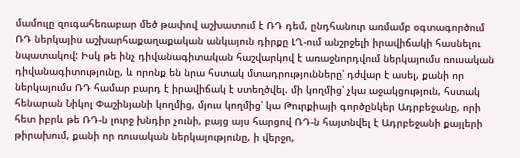մամուլը զուգահեռաբար մեծ թափով աշխատում է ՌԴ դեմ, ընդհանուր առմամբ օգտագործում ՌԴ ներկայիս աշխարհաքաղաքական անկայուն դիրքը ԼՂ-ում անշրջելի իրավիճակի հասնելու նպատակով: Իսկ թե ինչ դիվանագիտական հաշվարկով է առաջնորդվում ներկայումս ռուսական դիվանագիտությունը, և որոնք են նրա հստակ մտադրությունները՝ դժվար է ասել, քանի որ ներկայումս ՌԴ համար բարդ է իրավիճակ է ստեղծվել. մի կողմից՝ չկա աջակցություն, հստակ հենարան Նիկոլ Փաշինյանի կողմից, մյուս կողմից՝ կա Թուրքիայի գործընկեր Ադրբեջանը, որի հետ իբրև թե ՌԴ-ն լուրջ խնդիր չունի, բայց այս հարցով ՌԴ-ն հայտնվել է Ադրբեջանի քայլերի թիրախում, քանի որ ռուսական ներկայությունը, ի վերջո,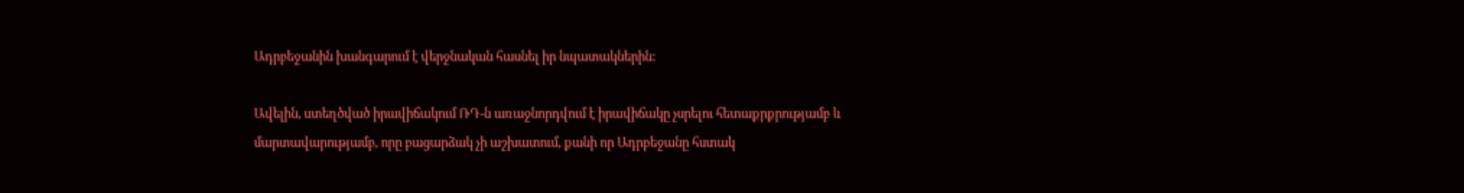Ադրբեջանին խանգարում է վերջնական հասնել իր նպատակներին:

Ավելին, ստեղծված իրավիճակում ՌԴ-ն առաջնորդվում է իրավիճակը չսրելու հետաքրքրությամբ և մարտավարությամբ, որը բացարձակ չի աշխատում, քանի որ Ադրբեջանը հստակ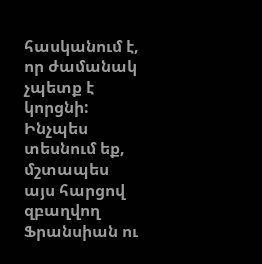հասկանում է, որ ժամանակ չպետք է կորցնի: Ինչպես տեսնում եք, մշտապես այս հարցով զբաղվող Ֆրանսիան ու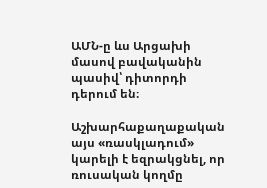ԱՄՆ-ը ևս Արցախի մասով բավականին պասիվ՝ դիտորդի դերում են։

Աշխարհաքաղաքական այս «ռասկլադում» կարելի է եզրակցնել, որ ռուսական կողմը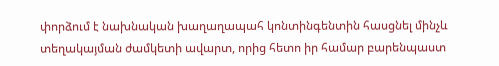փորձում է նախնական խաղաղապահ կոնտինգենտին հասցնել մինչև տեղակայման ժամկետի ավարտ, որից հետո իր համար բարենպաստ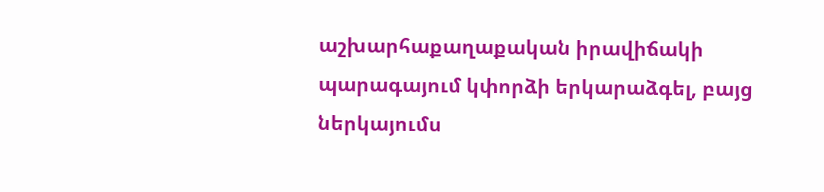աշխարհաքաղաքական իրավիճակի պարագայում կփորձի երկարաձգել, բայց ներկայումս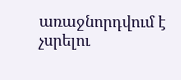առաջնորդվում է չսրելու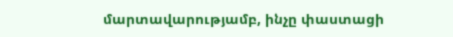մարտավարությամբ, ինչը փաստացի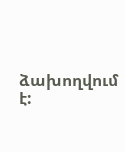ձախողվում է: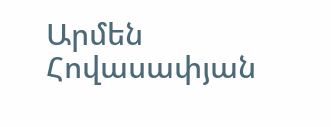Արմեն Հովասափյան